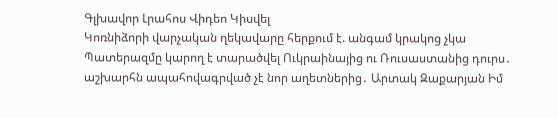Գլխավոր Լրահոս Վիդեո Կիսվել
Կոռնիձորի վարչական ղեկավարը հերքում է. անգամ կրակոց չկա Պատերազմը կարող է տարածվել Ուկրաինայից ու Ռուսաստանից դուրս․ աշխարհն ապահովագրված չէ նոր աղետներից․ Արտակ Զաքարյան Իմ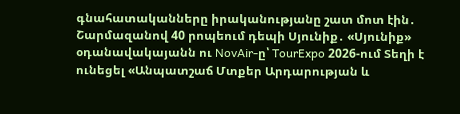գնահատականները իրականությանը շատ մոտ էին․ Շարմազանով 40 րոպեում դեպի Սյունիք․ «Սյունիք» օդանավակայանն ու NovAir-ը՝ TourExpo 2026-ում Տեղի է ունեցել «Անպատշաճ Մտքեր Արդարության և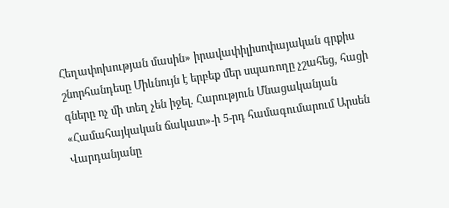Հեղափոխության մասին» իրավափիլիսոփայական գրքիս շնորհանդեսը Միևնույն է երբեք մեր սպառողը չշահեց, հացի գները ոչ մի տեղ չեն իջել. Հարություն Մնացականյան «Համահայկական ճակատ»-ի 5-րդ համագումարում Արսեն Վարդանյանը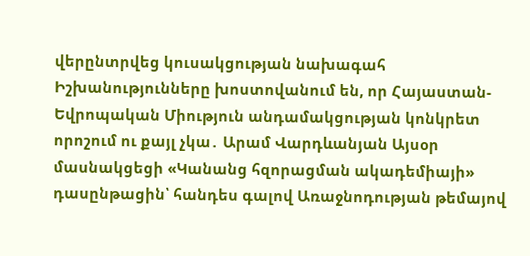վերընտրվեց կուսակցության նախագահ Իշխանությունները խոստովանում են, որ Հայաստան-Եվրոպական Միություն անդամակցության կոնկրետ որոշում ու քայլ չկա․ Արամ Վարդևանյան Այսօր մասնակցեցի «Կանանց հզորացման ակադեմիայի» դասընթացին՝ հանդես գալով Առաջնոդության թեմայով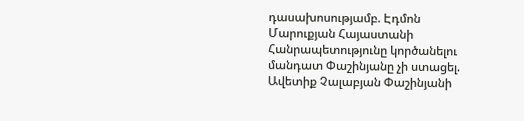դասախոսությամբ. Էդմոն Մարուքյան Հայաստանի Հանրապետությունը կործանելու մանդատ Փաշինյանը չի ստացել. Ավետիք Չալաբյան Փաշինյանի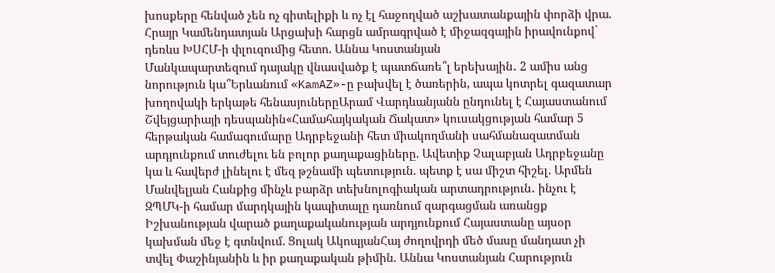խոսքերը հենված չեն ոչ գիտելիքի և ոչ էլ հաջողված աշխատանքային փորձի վրա. Հրայր Կամենդատյան Արցախի հարցն ամրագրված է միջազգային իրավունքով` դեռևս ԽՍՀՄ-ի փլուզումից հետո. Աննա Կոստանյան
Մանկապարտեզում դայակը վնասվածք է պատճառե՞լ երեխային․ 2 ամիս անց նորություն կա՞Երևանում «KamAZ»-ը բախվել է ծառերին, ապա կոտրել գազատար խողովակի երկաթե հենասյուներըԱրամ Վարդևանյանն ընդունել է Հայաստանում Շվեյցարիայի դեսպանին«Համահայկական Ճակատ» կուսակցության համար 5 հերթական համագումարը Ադրբեջանի հետ միակողմանի սահմանազատման արդյունքում տուժելու են բոլոր քաղաքացիները. Ավետիք Չալաբյան Ադրբեջանը կա և հավերժ լինելու է մեզ թշնամի պետություն. պետք է սա միշտ հիշել. Արմեն Մանվելյան Հանքից մինչև բարձր տեխնոլոգիական արտադրություն․ ինչու է ԶՊՄԿ-ի համար մարդկային կապիտալը դառնում զարգացման առանցք Իշխանության վարած քաղաքականության արդյունքում Հայաստանը այսօր կախման մեջ է գտնվում. Ցոլակ ԱկոպյանՀայ ժողովրդի մեծ մասը մանդատ չի տվել Փաշինյանին և իր քաղաքական թիմին. Աննա Կոստանյան Հարություն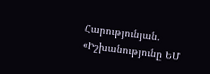Հարությունյան. «Իշխանությունը ԵՄ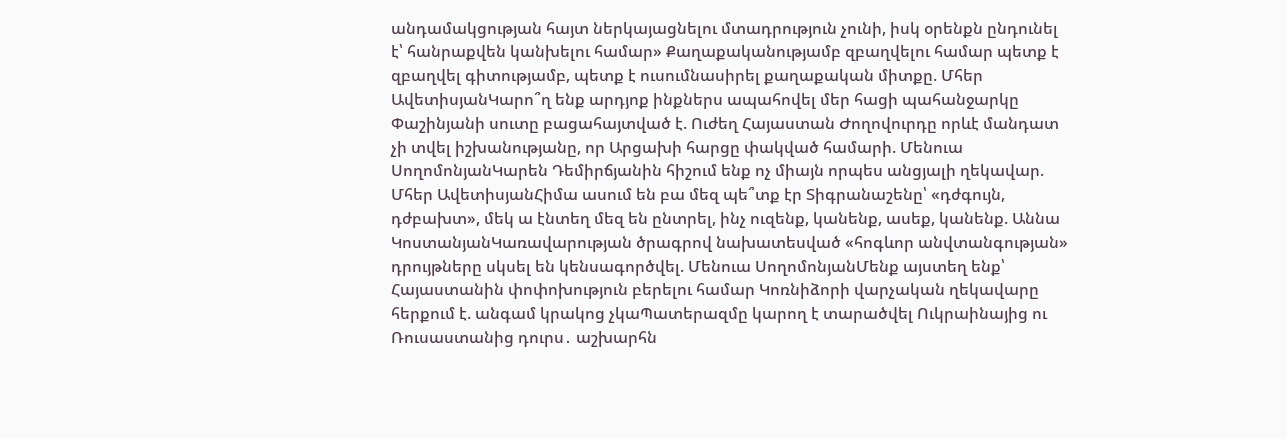անդամակցության հայտ ներկայացնելու մտադրություն չունի, իսկ օրենքն ընդունել է՝ հանրաքվեն կանխելու համար» Քաղաքականությամբ զբաղվելու համար պետք է զբաղվել գիտությամբ, պետք է ուսումնասիրել քաղաքական միտքը. Մհեր ԱվետիսյանԿարո՞ղ ենք արդյոք ինքներս ապահովել մեր հացի պահանջարկը Փաշինյանի սուտը բացահայտված է. Ուժեղ Հայաստան Ժողովուրդը որևէ մանդատ չի տվել իշխանությանը, որ Արցախի հարցը փակված համարի. Մենուա ՍողոմոնյանԿարեն Դեմիրճյանին հիշում ենք ոչ միայն որպես անցյալի ղեկավար. Մհեր ԱվետիսյանՀիմա ասում են բա մեզ պե՞տք էր Տիգրանաշենը՝ «դժգույն, դժբախտ», մեկ ա էնտեղ մեզ են ընտրել, ինչ ուզենք, կանենք, ասեք, կանենք. Աննա ԿոստանյանԿառավարության ծրագրով նախատեսված «հոգևոր անվտանգության» դրույթները սկսել են կենսագործվել. Մենուա ՍողոմոնյանՄենք այստեղ ենք՝ Հայաստանին փոփոխություն բերելու համար Կոռնիձորի վարչական ղեկավարը հերքում է. անգամ կրակոց չկաՊատերազմը կարող է տարածվել Ուկրաինայից ու Ռուսաստանից դուրս․ աշխարհն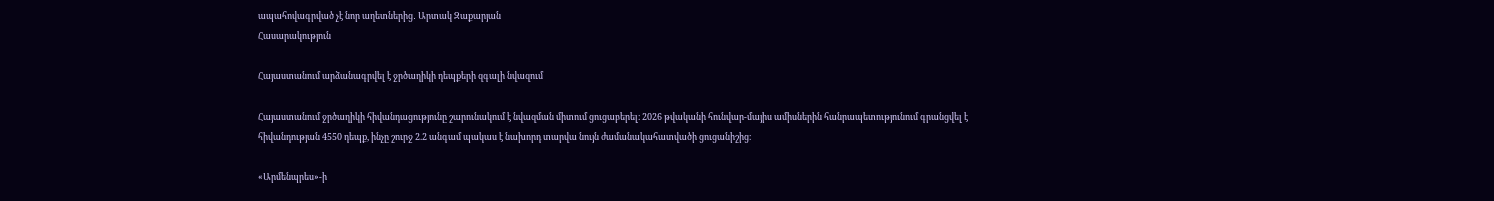ապահովագրված չէ նոր աղետներից․ Արտակ Զաքարյան
Հասարակություն

Հայաստանում արձանագրվել է ջրծաղիկի դեպքերի զգալի նվազում

Հայաստանում ջրծաղիկի հիվանդացությունը շարունակում է նվազման միտում ցուցաբերել։ 2026 թվականի հունվար-մայիս ամիսներին հանրապետությունում գրանցվել է հիվանդության 4550 դեպք, ինչը շուրջ 2.2 անգամ պակաս է նախորդ տարվա նույն ժամանակահատվածի ցուցանիշից։

«Արմենպրես»-ի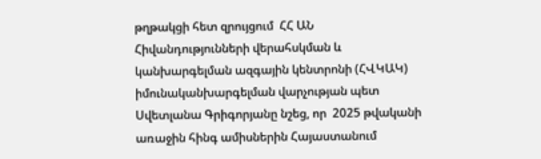թղթակցի հետ զրույցում  ՀՀ ԱՆ Հիվանդությունների վերահսկման և կանխարգելման ազգային կենտրոնի (ՀՎԿԱԿ) իմունականխարգելման վարչության պետ Սվետլանա Գրիգորյանը նշեց, որ  2025 թվականի առաջին հինգ ամիսներին Հայաստանում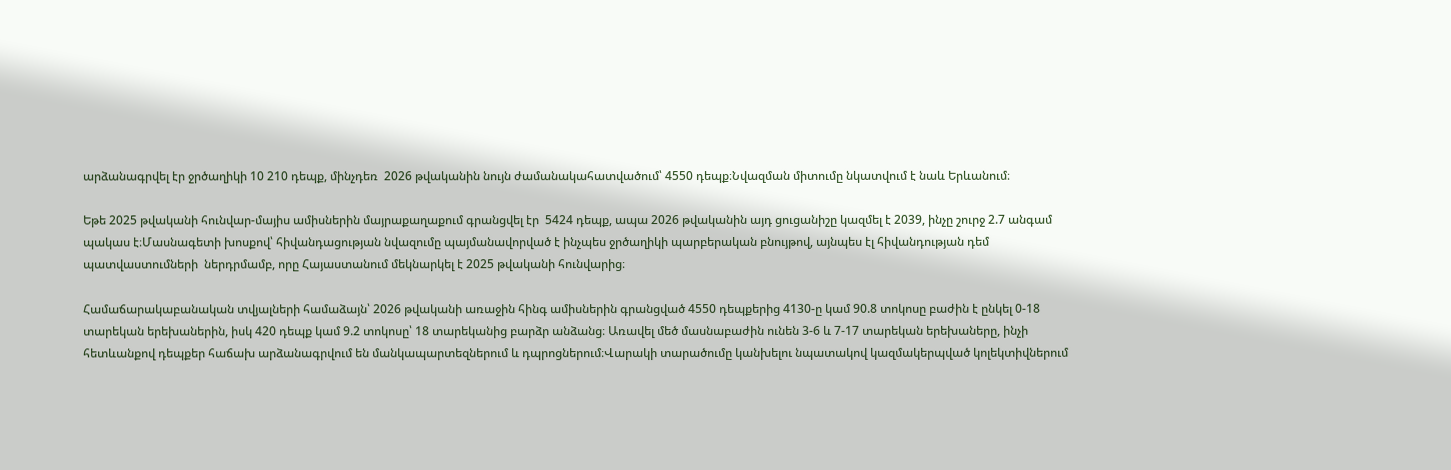արձանագրվել էր ջրծաղիկի 10 210 դեպք, մինչդեռ  2026 թվականին նույն ժամանակահատվածում՝ 4550 դեպք։Նվազման միտումը նկատվում է նաև Երևանում։

Եթե 2025 թվականի հունվար-մայիս ամիսներին մայրաքաղաքում գրանցվել էր  5424 դեպք, ապա 2026 թվականին այդ ցուցանիշը կազմել է 2039, ինչը շուրջ 2.7 անգամ պակաս է։Մասնագետի խոսքով՝ հիվանդացության նվազումը պայմանավորված է ինչպես ջրծաղիկի պարբերական բնույթով, այնպես էլ հիվանդության դեմ պատվաստումների  ներդրմամբ, որը Հայաստանում մեկնարկել է 2025 թվականի հունվարից։

Համաճարակաբանական տվյալների համաձայն՝ 2026 թվականի առաջին հինգ ամիսներին գրանցված 4550 դեպքերից 4130-ը կամ 90.8 տոկոսը բաժին է ընկել 0-18 տարեկան երեխաներին, իսկ 420 դեպք կամ 9.2 տոկոսը՝ 18 տարեկանից բարձր անձանց։ Առավել մեծ մասնաբաժին ունեն 3-6 և 7-17 տարեկան երեխաները, ինչի հետևանքով դեպքեր հաճախ արձանագրվում են մանկապարտեզներում և դպրոցներում։Վարակի տարածումը կանխելու նպատակով կազմակերպված կոլեկտիվներում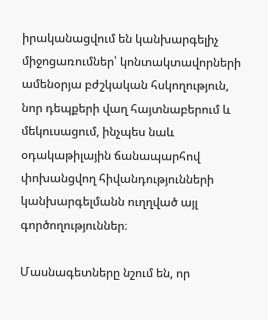իրականացվում են կանխարգելիչ միջոցառումներ՝ կոնտակտավորների ամենօրյա բժշկական հսկողություն, նոր դեպքերի վաղ հայտնաբերում և մեկուսացում, ինչպես նաև օդակաթիլային ճանապարհով փոխանցվող հիվանդությունների կանխարգելմանն ուղղված այլ գործողություններ։

Մասնագետները նշում են, որ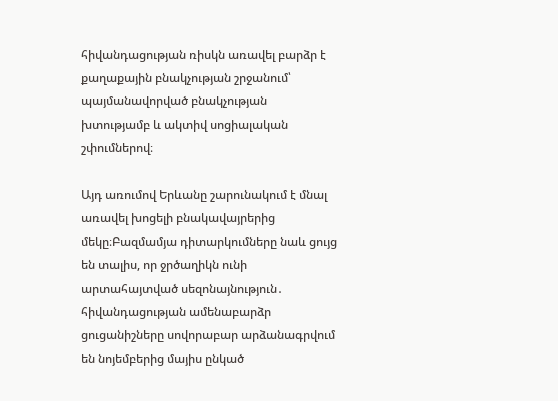հիվանդացության ռիսկն առավել բարձր է քաղաքային բնակչության շրջանում՝ պայմանավորված բնակչության խտությամբ և ակտիվ սոցիալական շփումներով։

Այդ առումով Երևանը շարունակում է մնալ առավել խոցելի բնակավայրերից մեկը։Բազմամյա դիտարկումները նաև ցույց են տալիս, որ ջրծաղիկն ունի արտահայտված սեզոնայնություն․ հիվանդացության ամենաբարձր ցուցանիշները սովորաբար արձանագրվում են նոյեմբերից մայիս ընկած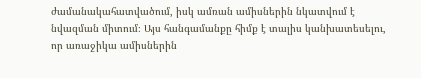ժամանակահատվածում, իսկ ամռան ամիսներին նկատվում է նվազման միտում։ Այս հանգամանքը հիմք է տալիս կանխատեսելու, որ առաջիկա ամիսներին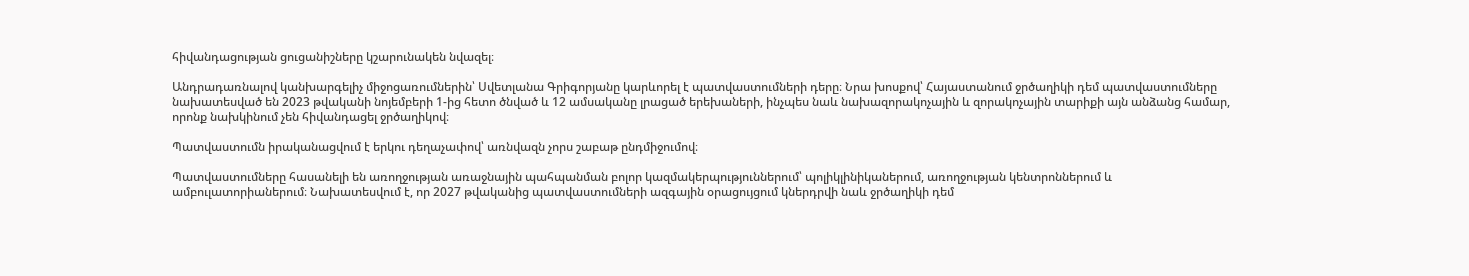հիվանդացության ցուցանիշները կշարունակեն նվազել։

Անդրադառնալով կանխարգելիչ միջոցառումներին՝ Սվետլանա Գրիգորյանը կարևորել է պատվաստումների դերը։ Նրա խոսքով՝ Հայաստանում ջրծաղիկի դեմ պատվաստումները նախատեսված են 2023 թվականի նոյեմբերի 1-ից հետո ծնված և 12 ամսականը լրացած երեխաների, ինչպես նաև նախազորակոչային և զորակոչային տարիքի այն անձանց համար, որոնք նախկինում չեն հիվանդացել ջրծաղիկով։

Պատվաստումն իրականացվում է երկու դեղաչափով՝ առնվազն չորս շաբաթ ընդմիջումով։

Պատվաստումները հասանելի են առողջության առաջնային պահպանման բոլոր կազմակերպություններում՝ պոլիկլինիկաներում, առողջության կենտրոններում և ամբուլատորիաներում։ Նախատեսվում է, որ 2027 թվականից պատվաստումների ազգային օրացույցում կներդրվի նաև ջրծաղիկի դեմ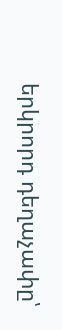երկրորդ դեղաչափը՝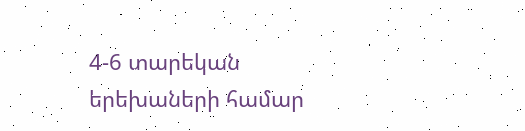4-6 տարեկան երեխաների համար